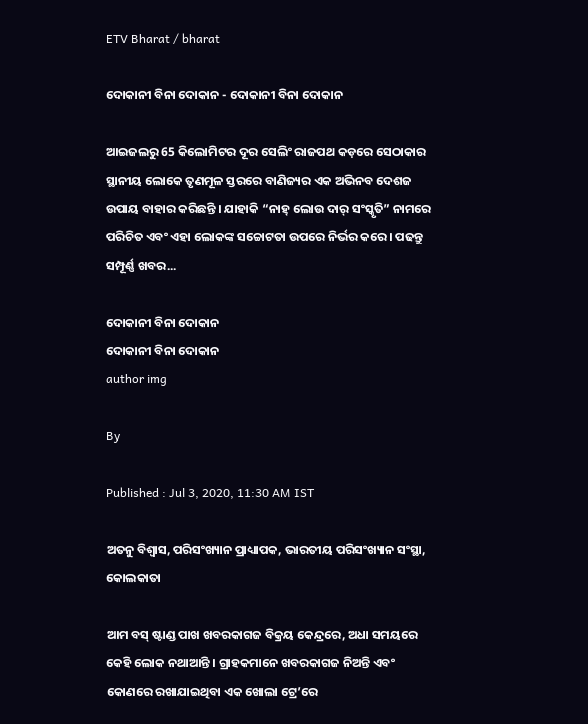ETV Bharat / bharat

ଦୋକାନୀ ବିନା ଦୋକାନ - ଦୋକାନୀ ବିନା ଦୋକାନ

ଆଇଜଲରୁ 65 କିଲୋମିଟର ଦୂର ସେଲିଂ ରାଜପଥ କଡ଼ରେ ସେଠାକାର ସ୍ଥାନୀୟ ଲୋକେ ତୃଣମୂଳ ସ୍ତରରେ ବାଣିଜ୍ୟର ଏକ ଅଭିନବ ଦେଶଜ ଉପାୟ ବାହାର କରିଛନ୍ତି । ଯାହାକି “ନାହ୍‌ ଲୋଉ ଦାର୍‌ ସଂସ୍କୃତି” ନାମରେ ପରିଚିତ ଏବଂ ଏହା ଲୋକଙ୍କ ସଚ୍ଚୋଟତା ଉପରେ ନିର୍ଭର କରେ । ପଢନ୍ତୁ ସମ୍ପୂର୍ଣ୍ଣ ଖବର...

ଦୋକାନୀ ବିନା ଦୋକାନ
ଦୋକାନୀ ବିନା ଦୋକାନ
author img

By

Published : Jul 3, 2020, 11:30 AM IST

ଅତନୁ ବିଶ୍ବାସ, ପରିସଂଖ୍ୟାନ ପ୍ରାଧ୍ୟାପକ, ଭାରତୀୟ ପରିସଂଖ୍ୟାନ ସଂସ୍ଥା, କୋଲକାତା

ଆମ ବସ୍‌ ଷ୍ଟାଣ୍ଡ ପାଖ ଖବରକାଗଜ ବିକ୍ରୟ କେନ୍ଦ୍ରରେ, ଅଧା ସମୟରେ କେହି ଲୋକ ନଥାଆନ୍ତି । ଗ୍ରାହକମାନେ ଖବରକାଗଜ ନିଅନ୍ତି ଏବଂ କୋଣରେ ରଖାଯାଇଥିବା ଏକ ଖୋଲା ଟ୍ରେ’ରେ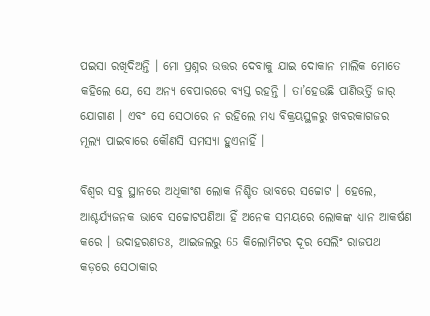ପଇସା ରଖିଦିଅନ୍ତି । ମୋ ପ୍ରଶ୍ନର ଉତ୍ତର ଦେବାକୁ ଯାଇ ଦୋକାନ ମାଲିକ ମୋତେ କହିଲେ ଯେ, ସେ ଅନ୍ୟ ବେପାରରେ ବ୍ୟସ୍ତ ରହନ୍ତି । ତା’ହେଉଛି ପାଣିଭର୍ତ୍ତି ଜାର୍‌ ଯୋଗାଣ । ଏବଂ ସେ ସେଠାରେ ନ ରହିଲେ ମଧ୍ୟ ବିକ୍ରୟସ୍ଥଳରୁ ଖବରକାଗଜର ମୂଲ୍ୟ ପାଇବାରେ କୌଣସି ସମସ୍ୟା ହୁଏନାହିଁ ।

ବିଶ୍ବର ସବୁ ସ୍ଥାନରେ ଅଧିକାଂଶ ଲୋକ ନିଶ୍ଚିତ ଭାବରେ ସଚ୍ଚୋଟ । ହେଲେ, ଆଶ୍ଚର୍ଯ୍ୟଜନକ ଭାବେ ସଚ୍ଚୋଟପଣିଆ ହିଁ ଅନେକ ସମୟରେ ଲୋକଙ୍କ ଧ୍ୟାନ ଆକର୍ଷଣ କରେ । ଉଦାହରଣତଃ, ଆଇଜଲରୁ 65 କିଲୋମିଟର ଦୂର ସେଲିଂ ରାଜପଥ କଡ଼ରେ ସେଠାକାର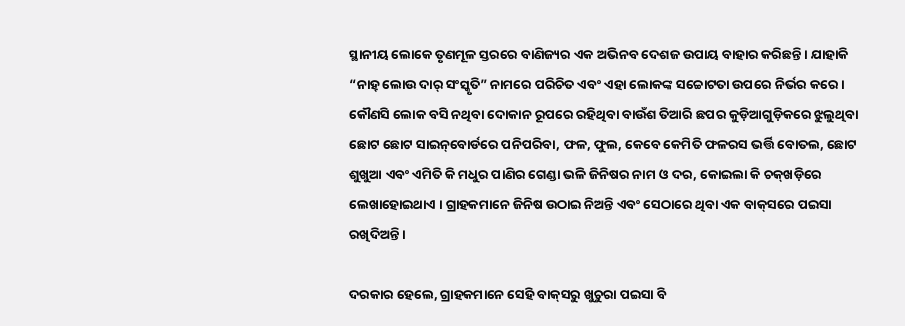ସ୍ଥାନୀୟ ଲୋକେ ତୃଣମୂଳ ସ୍ତରରେ ବାଣିଜ୍ୟର ଏକ ଅଭିନବ ଦେଶଜ ଉପାୟ ବାହାର କରିଛନ୍ତି । ଯାହାକି “ନାହ୍‌ ଲୋଉ ଦାର୍‌ ସଂସ୍କୃତି” ନାମରେ ପରିଚିତ ଏବଂ ଏହା ଲୋକଙ୍କ ସଚ୍ଚୋଟତା ଉପରେ ନିର୍ଭର କରେ । କୌଣସି ଲୋକ ବସି ନଥିବା ଦୋକାନ ରୂପରେ ରହିଥିବା ବାଉଁଶ ତିଆରି ଛପର କୁଡ଼ିଆଗୁଡ଼ିକରେ ଝୁଲୁଥିବା ଛୋଟ ଛୋଟ ସାଇନ୍‌ବୋର୍ଡରେ ପନିପରିବା, ଫଳ, ଫୁଲ, କେବେ କେମିତି ଫଳରସ ଭର୍ତ୍ତି ବୋତଲ, ଛୋଟ ଶୁଖୁଆ ଏବଂ ଏମିତି କି ମଧୁର ପାଣିର ଗେଣ୍ଡା ଭଳି ଜିନିଷର ନାମ ଓ ଦର, କୋଇଲା କି ଚକ୍‌ଖଡ଼ିରେ ଲେଖାହୋଇଥାଏ । ଗ୍ରାହକମାନେ ଜିନିଷ ଉଠାଇ ନିଅନ୍ତି ଏବଂ ସେଠାରେ ଥିବା ଏକ ବାକ୍‌ସରେ ପଇସା ରଖିଦିଅନ୍ତି ।

ଦରକାର ହେଲେ, ଗ୍ରାହକମାନେ ସେହି ବାକ୍‌ସରୁ ଖୁଚୁରା ପଇସା ବି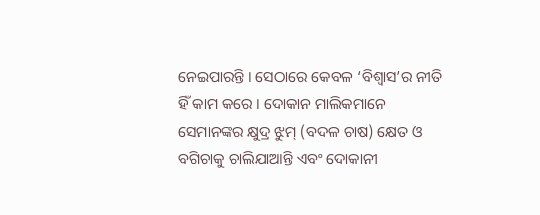ନେଇପାରନ୍ତି । ସେଠାରେ କେବଳ ‘ବିଶ୍ବାସ’ର ନୀତି ହିଁ କାମ କରେ । ଦୋକାନ ମାଲିକମାନେ ସେମାନଙ୍କର କ୍ଷୁଦ୍ର ଝୁମ୍‌ (ବଦଳ ଚାଷ) କ୍ଷେତ ଓ ବଗିଚାକୁ ଚାଲିଯାଆନ୍ତି ଏବଂ ଦୋକାନୀ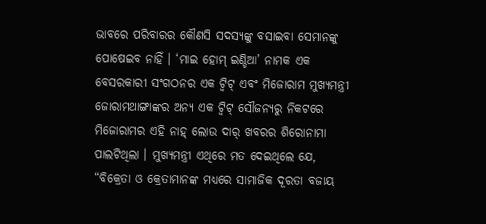ଭାବରେ ପରିବାରର କୌଣସି ସଦସ୍ୟଙ୍କୁ ବସାଇବା ସେମାନଙ୍କୁ ପୋଷେଇବ ନାହିଁ । ‘ମାଇ ହୋମ୍‌ ଇଣ୍ଡିଆ’ ନାମକ ଏକ ବେସରକାରୀ ସଂଗଠନର ଏକ ଟ୍ବିଟ୍‌ ଏବଂ ମିଜୋରାମ ମୁଖ୍ୟମନ୍ତ୍ରୀ ଜୋରାମଥାଙ୍ଗାଙ୍କର ଅନ୍ୟ ଏକ ଟ୍ବିଟ୍‌ ସୌଜନ୍ୟରୁ ନିକଟରେ ମିଜୋରାମର ଏହି ନାହ୍‌ ଲୋଉ ଦାର୍‌ ଖବରର ଶିରୋନାମା ପାଲଟିଥିଲା । ମୁଖ୍ୟମନ୍ତ୍ରୀ ଏଥିରେ ମତ ଦେଇଥିଲେ ଯେ, “ବିକ୍ରେତା ଓ କ୍ରେତାମାନଙ୍କ ମଧ୍ୟରେ ସାମାଜିକ ଦୂରତା ବଜାୟ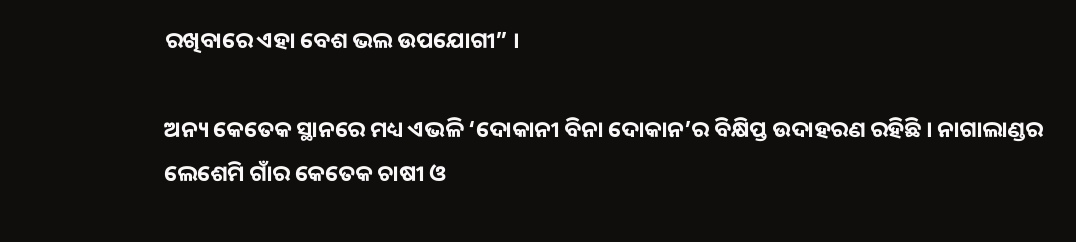ରଖିବାରେ ଏହା ବେଶ ଭଲ ଉପଯୋଗୀ” ।

ଅନ୍ୟ କେତେକ ସ୍ଥାନରେ ମଧ୍ୟ ଏଭଳି ‘ଦୋକାନୀ ବିନା ଦୋକାନ’ର ବିକ୍ଷିପ୍ତ ଉଦାହରଣ ରହିଛି । ନାଗାଲାଣ୍ଡର ଲେଶେମି ଗାଁର କେତେକ ଚାଷୀ ଓ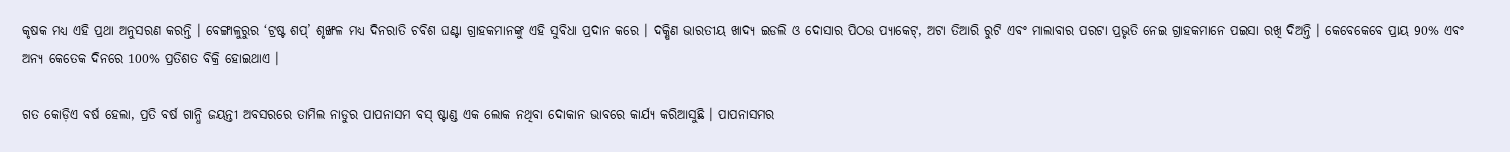କୃଷକ ମଧ୍ୟ ଏହି ପ୍ରଥା ଅନୁସରଣ କରନ୍ତି । ବେଙ୍ଗାଳୁରୁର ‘ଟ୍ରଷ୍ଟ ଶପ୍‌’ ଶୃଙ୍ଖଳ ମଧ୍ୟ ଦିନରାତି ଚବିଶ ଘଣ୍ଟା ଗ୍ରାହକମାନଙ୍କୁ ଏହି ସୁବିଧା ପ୍ରଦାନ କରେ । ଦକ୍ଷିଣ ଭାରତୀୟ ଖାଦ୍ୟ ଇଡଲି ଓ ଦୋସାର ପିଠଉ ପ୍ୟାକେଟ୍‌, ଅଟା ତିଆରି ରୁଟି ଏବଂ ମାଲାବାର ପରଟା ପ୍ରଭୃତି ନେଇ ଗ୍ରାହକମାନେ ପଇସା ରଖି ଦିଅନ୍ତି । କେବେକେବେ ପ୍ରାୟ 90% ଏବଂ ଅନ୍ୟ କେତେକ ଦିନରେ 100% ପ୍ରତିଶତ ବିକ୍ରି ହୋଇଥାଏ ।

ଗତ କୋଡ଼ିଏ ବର୍ଷ ହେଲା, ପ୍ରତି ବର୍ଷ ଗାନ୍ଧି ଜୟନ୍ତୀ ଅବସରରେ ତାମିଲ ନାଡୁର ପାପନାସମ ବସ୍‌ ଷ୍ଟାଣ୍ଡ ଏକ ଲୋକ ନଥିବା ଦୋକାନ ଭାବରେ କାର୍ଯ୍ୟ କରିଆସୁଛି । ପାପନାସମର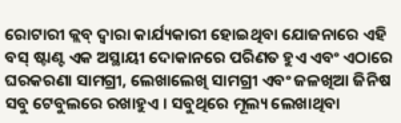ରୋଟାରୀ କ୍ଲବ୍‌ ଦ୍ବାରା କାର୍ଯ୍ୟକାରୀ ହୋଇଥିବା ଯୋଜନାରେ ଏହି ବସ୍‌ ଷ୍ଟାଣ୍ଟ ଏକ ଅସ୍ଥାୟୀ ଦୋକାନରେ ପରିଣତ ହୁଏ ଏବଂ ଏଠାରେ ଘରକରଣା ସାମଗ୍ରୀ, ଲେଖାଲେଖି ସାମଗ୍ରୀ ଏବଂ ଜଳଖିଆ ଜିନିଷ ସବୁ ଟେବୁଲରେ ରଖାହୁଏ । ସବୁଥିରେ ମୂଲ୍ୟ ଲେଖାଥିବା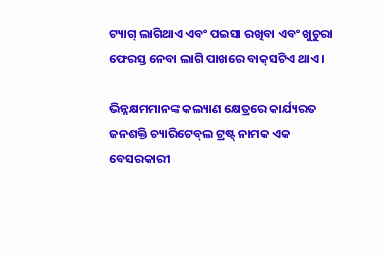ଟ୍ୟାଗ୍‌ ଲାଗିଥାଏ ଏବଂ ପଇସା ରଖିବା ଏବଂ ଖୁଚୁରା ଫେରସ୍ତ ନେବା ଲାଗି ପାଖରେ ବାକ୍‌ସଟିଏ ଥାଏ ।

ଭିନ୍ନକ୍ଷମମାନଙ୍କ କଲ୍ୟାଣ କ୍ଷେତ୍ରରେ କାର୍ଯ୍ୟରତ ଜନଶକ୍ତି ଚ୍ୟାରିଟେବ୍‌ଲ ଟ୍ରଷ୍ଟ୍‌ ନାମକ ଏକ ବେସରକାରୀ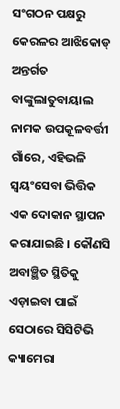ସଂଗଠନ ପକ୍ଷରୁ କେରଳର ଆଝିକୋଡ୍‌ ଅନ୍ତର୍ଗତ ବାଙ୍କୁଲାତୁବାୟାଲ ନାମକ ଉପକୂଳବର୍ତ୍ତୀ ଗାଁରେ, ଏହିଭଳି ସ୍ବୟଂସେବା ଭିତ୍ତିକ ଏକ ଦୋକାନ ସ୍ଥାପନ କରାଯାଇଛି । କୌଣସି ଅବାଞ୍ଛିତ ସ୍ଥିତିକୁ ଏଡ଼ାଇବା ପାଇଁ ସେଠାରେ ସିସିଟିଭି କ୍ୟାମେରା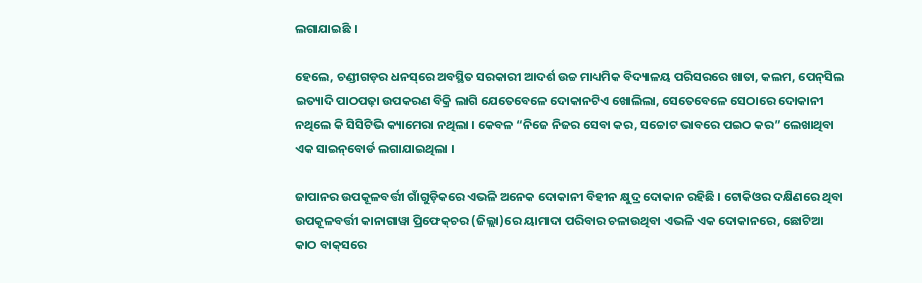ଲଗାଯାଇଛି ।

ହେଲେ, ଚଣ୍ଡୀଗଡ଼ର ଧନସ୍‌ରେ ଅବସ୍ଥିତ ସରକାରୀ ଆଦର୍ଶ ଉଚ୍ଚ ମାଧ୍ୟମିକ ବିଦ୍ୟାଳୟ ପରିସରରେ ଖାତା, କଲମ, ପେନ୍‌ସିଲ ଇତ୍ୟାଦି ପାଠପଢ଼ା ଉପକରଣ ବିକ୍ରି ଲାଗି ଯେତେବେଳେ ଦୋକାନଟିଏ ଖୋଲିଲା, ସେତେବେଳେ ସେଠାରେ ଦୋକାନୀ ନଥିଲେ କି ସିସିଟିଭି କ୍ୟାମେରା ନଥିଲା । କେବଳ “ନିଜେ ନିଜର ସେବା କର, ସଚ୍ଚୋଟ ଭାବରେ ପଇଠ କର” ଲେଖାଥିବା ଏକ ସାଇନ୍‌ବୋର୍ଡ ଲଗାଯାଇଥିଲା ।

ଜାପାନର ଉପକୂଳବର୍ତ୍ତୀ ଗାଁଗୁଡ଼ିକରେ ଏଭଳି ଅନେକ ଦୋକାନୀ ବିହୀନ କ୍ଷୁଦ୍ର ଦୋକାନ ରହିଛି । ଟୋକିଓର ଦକ୍ଷିଣରେ ଥିବା ଉପକୂଳବର୍ତ୍ତୀ କାନାଗାୱା ପ୍ରିଫେକ୍‌ଚର (ଜିଲ୍ଲା)ରେ ୟାମାଦା ପରିବାର ଚଳାଉଥିବା ଏଭଳି ଏକ ଦୋକାନରେ, ଛୋଟିଆ କାଠ ବାକ୍‌ସରେ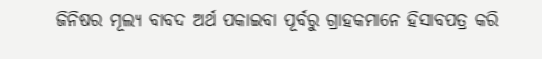ଜିନିଷର ମୂଲ୍ୟ ବାବଦ ଅର୍ଥ ପକାଇବା ପୂର୍ବରୁ ଗ୍ରାହକମାନେ ହିସାବପତ୍ର କରି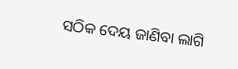ସଠିକ ଦେୟ ଜାଣିବା ଲାଗି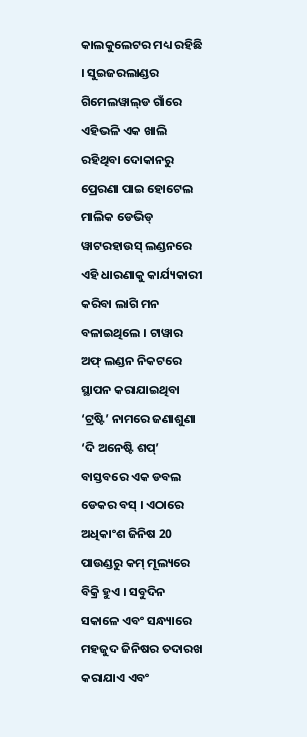କାଲକୁଲେଟର ମଧ୍ୟ ରହିଛି । ସୁଇଜରଲାଣ୍ଡର ଗିମେଲୱାଲ୍‌ଡ ଗାଁରେ ଏହିଭଳି ଏକ ଖାଲି ରହିଥିବା ଦୋକାନରୁ ପ୍ରେରଣା ପାଇ ହୋଟେଲ ମାଲିକ ଡେଭିଡ୍‌ ୱାଟରହାଉସ୍‌ ଲଣ୍ଡନରେ ଏହି ଧାରଣାକୁ କାର୍ଯ୍ୟକାରୀ କରିବା ଲାଗି ମନ ବଳାଇଥିଲେ । ଟାୱାର ଅଫ୍‌ ଲଣ୍ଡନ ନିକଟରେ ସ୍ଥାପନ କରାଯାଇଥିବା ‘ଟ୍ରଷ୍ଟି’ ନାମରେ ଜଣାଶୁଣା ‘ଦି ଅନେଷ୍ଟି ଶପ୍‌’ ବାସ୍ତବରେ ଏକ ଡବଲ ଡେକର ବସ୍‌ । ଏଠାରେ ଅଧିକାଂଶ ଜିନିଷ 20 ପାଉଣ୍ଡରୁ କମ୍‌ ମୂଲ୍ୟରେ ବିକ୍ରି ହୁଏ । ସବୁଦିନ ସକାଳେ ଏବଂ ସନ୍ଧ୍ୟାରେ ମହଜୁଦ ଜିନିଷର ତଦାରଖ କରାଯାଏ ଏବଂ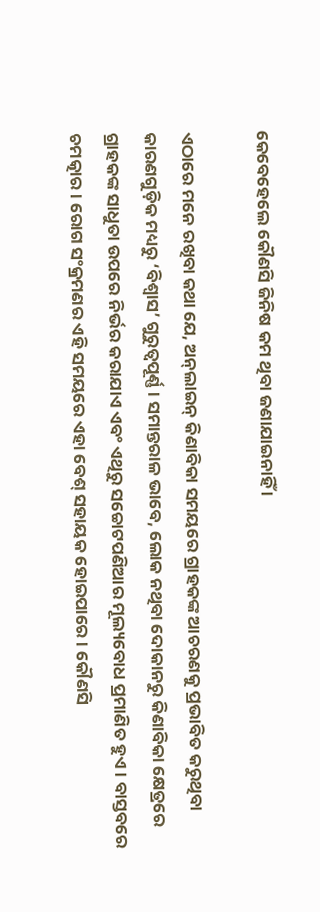କେବେହେଲେ କୌଣସି ଜିନିଷ କମ ଥିବା ଜଣାଯାଇନାହିଁ ।

ଏଠାରେ ମନେ ରଖିବା କଥା ଯେ, ଅନ୍‌ଲାଇନ୍‌ କିଣାବିକା ସମୟରେ ଗ୍ରାହକଙ୍କ ଆଚରଣକୁ ପ୍ରଭାବିତ କରୁଥିବା କାରଣଗୁଡ଼ିକ ମଧ୍ୟରୁ ‘ବିଶ୍ବାସ’ ଗୁରୁତ୍ବପୂର୍ଣ୍ଣ । ସମାନ୍ତରାଳ ଭାବେ, ଲୋକ ନଥିବା ଦୋକାନରୁ କିଣାବିକା କ୍ଷେତ୍ରରେ ଗ୍ରାହକଙ୍କ ସାଧୁତା ଉପରେ ନିର୍ଭର କରାଯାଏ ଏବଂ ଏଥିରୁ ସଚ୍ଚୋଟପଣିଆର ମୂଲ୍ୟବୋଧ ପ୍ରମାଣିତ ହୁଏ । ବାସ୍ତବରେ ଚମତ୍କାର । ରୋଗ ସଂକ୍ରମଣର ଏହି ସମୟରେ ଏହା ବେଶ୍‌ ସହାୟକ ହୋଇପାରେ । କୌଣସି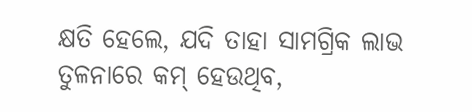କ୍ଷତି ହେଲେ, ଯଦି ତାହା ସାମଗ୍ରିକ ଲାଭ ତୁଳନାରେ କମ୍‌ ହେଉଥିବ,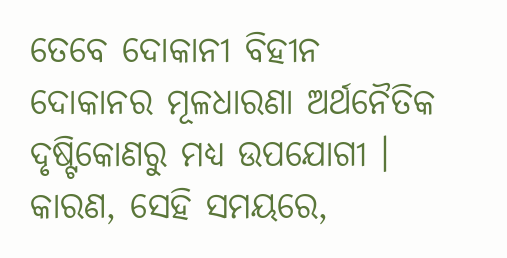ତେବେ ଦୋକାନୀ ବିହୀନ ଦୋକାନର ମୂଳଧାରଣା ଅର୍ଥନୈତିକ ଦୃଷ୍ଟିକୋଣରୁ ମଧ୍ୟ ଉପଯୋଗୀ । କାରଣ, ସେହି ସମୟରେ,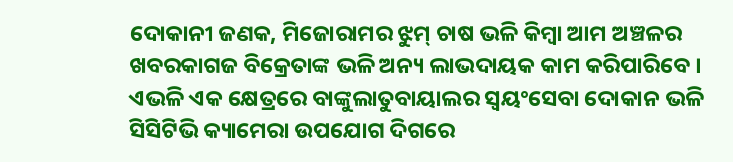ଦୋକାନୀ ଜଣକ, ମିଜୋରାମର ଝୁମ୍‌ ଚାଷ ଭଳି କିମ୍ବା ଆମ ଅଞ୍ଚଳର ଖବରକାଗଜ ବିକ୍ରେତାଙ୍କ ଭଳି ଅନ୍ୟ ଲାଭଦାୟକ କାମ କରିପାରିବେ । ଏଭଳି ଏକ କ୍ଷେତ୍ରରେ ବାଙ୍କୁଲାତୁବାୟାଲର ସ୍ବୟଂସେବା ଦୋକାନ ଭଳି ସିସିଟିଭି କ୍ୟାମେରା ଉପଯୋଗ ଦିଗରେ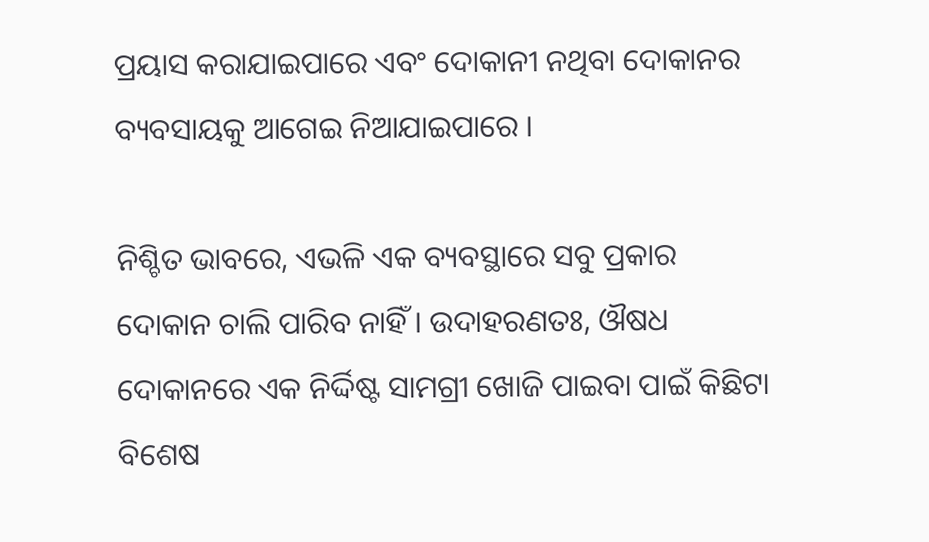ପ୍ରୟାସ କରାଯାଇପାରେ ଏବଂ ଦୋକାନୀ ନଥିବା ଦୋକାନର ବ୍ୟବସାୟକୁ ଆଗେଇ ନିଆଯାଇପାରେ ।

ନିଶ୍ଚିତ ଭାବରେ, ଏଭଳି ଏକ ବ୍ୟବସ୍ଥାରେ ସବୁ ପ୍ରକାର ଦୋକାନ ଚାଲି ପାରିବ ନାହିଁ । ଉଦାହରଣତଃ, ଔଷଧ ଦୋକାନରେ ଏକ ନିର୍ଦ୍ଦିଷ୍ଟ ସାମଗ୍ରୀ ଖୋଜି ପାଇବା ପାଇଁ କିଛିଟା ବିଶେଷ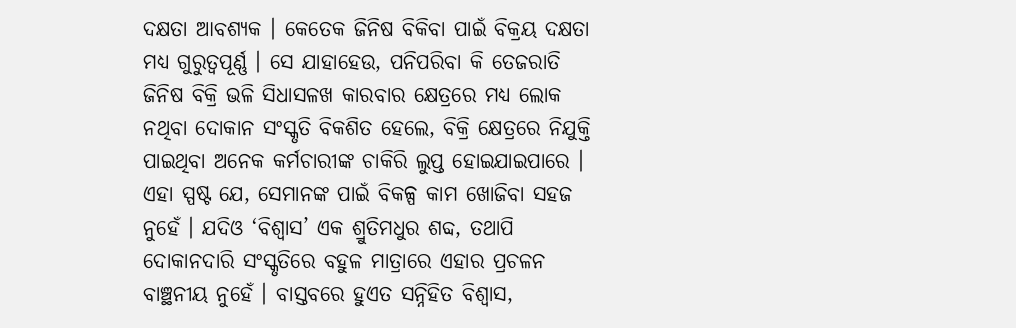ଦକ୍ଷତା ଆବଶ୍ୟକ । କେତେକ ଜିନିଷ ବିକିବା ପାଇଁ ବିକ୍ରୟ ଦକ୍ଷତା ମଧ୍ୟ ଗୁରୁତ୍ବପୂର୍ଣ୍ଣ । ସେ ଯାହାହେଉ, ପନିପରିବା କି ତେଜରାତି ଜିନିଷ ବିକ୍ରି ଭଳି ସିଧାସଳଖ କାରବାର କ୍ଷେତ୍ରରେ ମଧ୍ୟ ଲୋକ ନଥିବା ଦୋକାନ ସଂସ୍କୃତି ବିକଶିତ ହେଲେ, ବିକ୍ରି କ୍ଷେତ୍ରରେ ନିଯୁକ୍ତି ପାଇଥିବା ଅନେକ କର୍ମଚାରୀଙ୍କ ଚାକିରି ଲୁପ୍ତ ହୋଇଯାଇପାରେ । ଏହା ସ୍ପଷ୍ଟ ଯେ, ସେମାନଙ୍କ ପାଇଁ ବିକଳ୍ପ କାମ ଖୋଜିବା ସହଜ ନୁହେଁ । ଯଦିଓ ‘ବିଶ୍ବାସ’ ଏକ ଶ୍ରୁତିମଧୁର ଶବ୍ଦ, ତଥାପି ଦୋକାନଦାରି ସଂସ୍କୃତିରେ ବହୁଳ ମାତ୍ରାରେ ଏହାର ପ୍ରଚଳନ ବାଞ୍ଛନୀୟ ନୁହେଁ । ବାସ୍ତବରେ ହୁଏତ ସନ୍ନିହିତ ବିଶ୍ବାସ,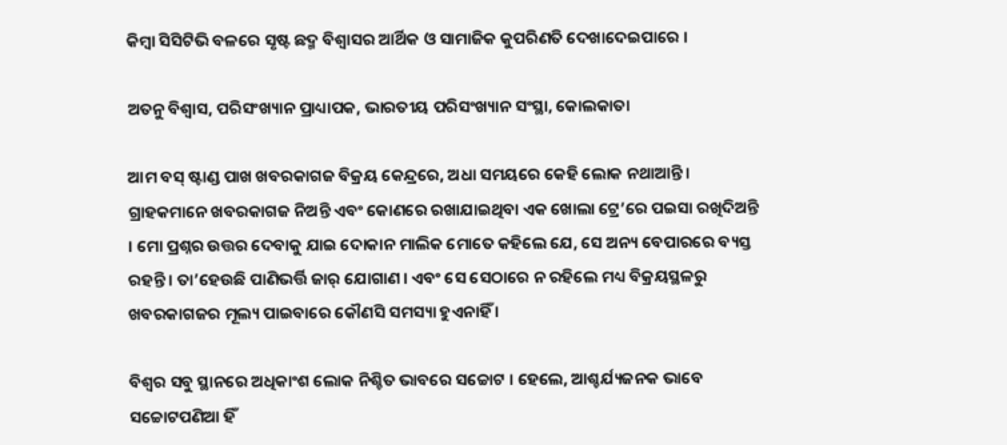କିମ୍ବା ସିସିଟିଭି ବଳରେ ସୃଷ୍ଟ ଛଦ୍ମ ବିଶ୍ବାସର ଆର୍ଥିକ ଓ ସାମାଜିକ କୁପରିଣତି ଦେଖାଦେଇପାରେ ।

ଅତନୁ ବିଶ୍ବାସ, ପରିସଂଖ୍ୟାନ ପ୍ରାଧ୍ୟାପକ, ଭାରତୀୟ ପରିସଂଖ୍ୟାନ ସଂସ୍ଥା, କୋଲକାତା

ଆମ ବସ୍‌ ଷ୍ଟାଣ୍ଡ ପାଖ ଖବରକାଗଜ ବିକ୍ରୟ କେନ୍ଦ୍ରରେ, ଅଧା ସମୟରେ କେହି ଲୋକ ନଥାଆନ୍ତି । ଗ୍ରାହକମାନେ ଖବରକାଗଜ ନିଅନ୍ତି ଏବଂ କୋଣରେ ରଖାଯାଇଥିବା ଏକ ଖୋଲା ଟ୍ରେ’ରେ ପଇସା ରଖିଦିଅନ୍ତି । ମୋ ପ୍ରଶ୍ନର ଉତ୍ତର ଦେବାକୁ ଯାଇ ଦୋକାନ ମାଲିକ ମୋତେ କହିଲେ ଯେ, ସେ ଅନ୍ୟ ବେପାରରେ ବ୍ୟସ୍ତ ରହନ୍ତି । ତା’ହେଉଛି ପାଣିଭର୍ତ୍ତି ଜାର୍‌ ଯୋଗାଣ । ଏବଂ ସେ ସେଠାରେ ନ ରହିଲେ ମଧ୍ୟ ବିକ୍ରୟସ୍ଥଳରୁ ଖବରକାଗଜର ମୂଲ୍ୟ ପାଇବାରେ କୌଣସି ସମସ୍ୟା ହୁଏନାହିଁ ।

ବିଶ୍ବର ସବୁ ସ୍ଥାନରେ ଅଧିକାଂଶ ଲୋକ ନିଶ୍ଚିତ ଭାବରେ ସଚ୍ଚୋଟ । ହେଲେ, ଆଶ୍ଚର୍ଯ୍ୟଜନକ ଭାବେ ସଚ୍ଚୋଟପଣିଆ ହିଁ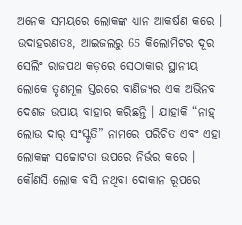ଅନେକ ସମୟରେ ଲୋକଙ୍କ ଧ୍ୟାନ ଆକର୍ଷଣ କରେ । ଉଦାହରଣତଃ, ଆଇଜଲରୁ 65 କିଲୋମିଟର ଦୂର ସେଲିଂ ରାଜପଥ କଡ଼ରେ ସେଠାକାର ସ୍ଥାନୀୟ ଲୋକେ ତୃଣମୂଳ ସ୍ତରରେ ବାଣିଜ୍ୟର ଏକ ଅଭିନବ ଦେଶଜ ଉପାୟ ବାହାର କରିଛନ୍ତି । ଯାହାକି “ନାହ୍‌ ଲୋଉ ଦାର୍‌ ସଂସ୍କୃତି” ନାମରେ ପରିଚିତ ଏବଂ ଏହା ଲୋକଙ୍କ ସଚ୍ଚୋଟତା ଉପରେ ନିର୍ଭର କରେ । କୌଣସି ଲୋକ ବସି ନଥିବା ଦୋକାନ ରୂପରେ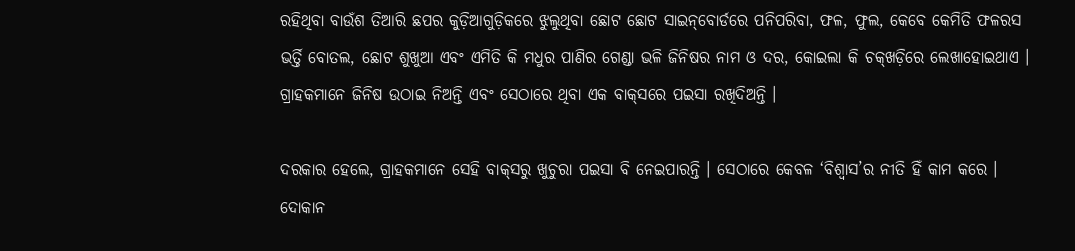ରହିଥିବା ବାଉଁଶ ତିଆରି ଛପର କୁଡ଼ିଆଗୁଡ଼ିକରେ ଝୁଲୁଥିବା ଛୋଟ ଛୋଟ ସାଇନ୍‌ବୋର୍ଡରେ ପନିପରିବା, ଫଳ, ଫୁଲ, କେବେ କେମିତି ଫଳରସ ଭର୍ତ୍ତି ବୋତଲ, ଛୋଟ ଶୁଖୁଆ ଏବଂ ଏମିତି କି ମଧୁର ପାଣିର ଗେଣ୍ଡା ଭଳି ଜିନିଷର ନାମ ଓ ଦର, କୋଇଲା କି ଚକ୍‌ଖଡ଼ିରେ ଲେଖାହୋଇଥାଏ । ଗ୍ରାହକମାନେ ଜିନିଷ ଉଠାଇ ନିଅନ୍ତି ଏବଂ ସେଠାରେ ଥିବା ଏକ ବାକ୍‌ସରେ ପଇସା ରଖିଦିଅନ୍ତି ।

ଦରକାର ହେଲେ, ଗ୍ରାହକମାନେ ସେହି ବାକ୍‌ସରୁ ଖୁଚୁରା ପଇସା ବି ନେଇପାରନ୍ତି । ସେଠାରେ କେବଳ ‘ବିଶ୍ବାସ’ର ନୀତି ହିଁ କାମ କରେ । ଦୋକାନ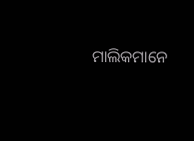ମାଲିକମାନେ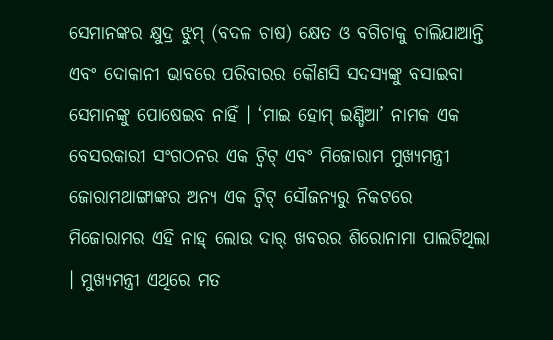ସେମାନଙ୍କର କ୍ଷୁଦ୍ର ଝୁମ୍‌ (ବଦଳ ଚାଷ) କ୍ଷେତ ଓ ବଗିଚାକୁ ଚାଲିଯାଆନ୍ତି ଏବଂ ଦୋକାନୀ ଭାବରେ ପରିବାରର କୌଣସି ସଦସ୍ୟଙ୍କୁ ବସାଇବା ସେମାନଙ୍କୁ ପୋଷେଇବ ନାହିଁ । ‘ମାଇ ହୋମ୍‌ ଇଣ୍ଡିଆ’ ନାମକ ଏକ ବେସରକାରୀ ସଂଗଠନର ଏକ ଟ୍ବିଟ୍‌ ଏବଂ ମିଜୋରାମ ମୁଖ୍ୟମନ୍ତ୍ରୀ ଜୋରାମଥାଙ୍ଗାଙ୍କର ଅନ୍ୟ ଏକ ଟ୍ବିଟ୍‌ ସୌଜନ୍ୟରୁ ନିକଟରେ ମିଜୋରାମର ଏହି ନାହ୍‌ ଲୋଉ ଦାର୍‌ ଖବରର ଶିରୋନାମା ପାଲଟିଥିଲା । ମୁଖ୍ୟମନ୍ତ୍ରୀ ଏଥିରେ ମତ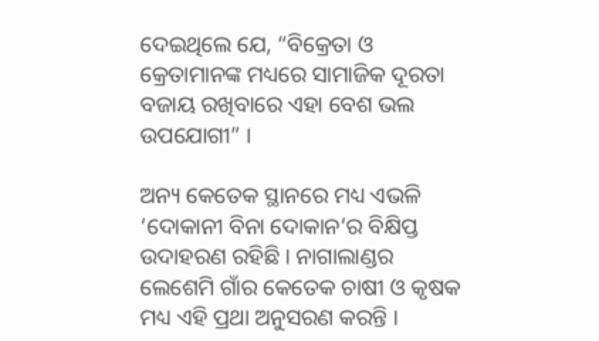ଦେଇଥିଲେ ଯେ, “ବିକ୍ରେତା ଓ କ୍ରେତାମାନଙ୍କ ମଧ୍ୟରେ ସାମାଜିକ ଦୂରତା ବଜାୟ ରଖିବାରେ ଏହା ବେଶ ଭଲ ଉପଯୋଗୀ” ।

ଅନ୍ୟ କେତେକ ସ୍ଥାନରେ ମଧ୍ୟ ଏଭଳି ‘ଦୋକାନୀ ବିନା ଦୋକାନ’ର ବିକ୍ଷିପ୍ତ ଉଦାହରଣ ରହିଛି । ନାଗାଲାଣ୍ଡର ଲେଶେମି ଗାଁର କେତେକ ଚାଷୀ ଓ କୃଷକ ମଧ୍ୟ ଏହି ପ୍ରଥା ଅନୁସରଣ କରନ୍ତି ।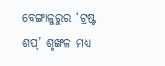ବେଙ୍ଗାଳୁରୁର ‘ଟ୍ରଷ୍ଟ ଶପ୍‌’ ଶୃଙ୍ଖଳ ମଧ୍ୟ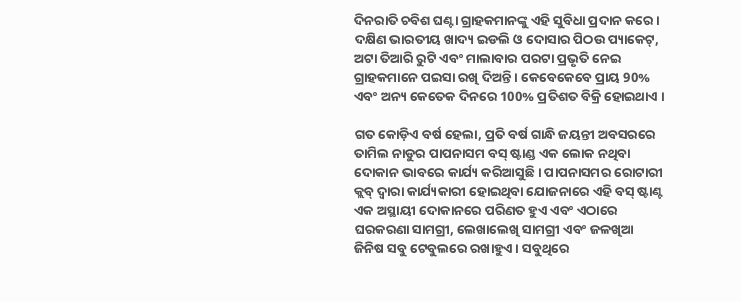ଦିନରାତି ଚବିଶ ଘଣ୍ଟା ଗ୍ରାହକମାନଙ୍କୁ ଏହି ସୁବିଧା ପ୍ରଦାନ କରେ । ଦକ୍ଷିଣ ଭାରତୀୟ ଖାଦ୍ୟ ଇଡଲି ଓ ଦୋସାର ପିଠଉ ପ୍ୟାକେଟ୍‌, ଅଟା ତିଆରି ରୁଟି ଏବଂ ମାଲାବାର ପରଟା ପ୍ରଭୃତି ନେଇ ଗ୍ରାହକମାନେ ପଇସା ରଖି ଦିଅନ୍ତି । କେବେକେବେ ପ୍ରାୟ 90% ଏବଂ ଅନ୍ୟ କେତେକ ଦିନରେ 100% ପ୍ରତିଶତ ବିକ୍ରି ହୋଇଥାଏ ।

ଗତ କୋଡ଼ିଏ ବର୍ଷ ହେଲା, ପ୍ରତି ବର୍ଷ ଗାନ୍ଧି ଜୟନ୍ତୀ ଅବସରରେ ତାମିଲ ନାଡୁର ପାପନାସମ ବସ୍‌ ଷ୍ଟାଣ୍ଡ ଏକ ଲୋକ ନଥିବା ଦୋକାନ ଭାବରେ କାର୍ଯ୍ୟ କରିଆସୁଛି । ପାପନାସମର ରୋଟାରୀ କ୍ଲବ୍‌ ଦ୍ବାରା କାର୍ଯ୍ୟକାରୀ ହୋଇଥିବା ଯୋଜନାରେ ଏହି ବସ୍‌ ଷ୍ଟାଣ୍ଟ ଏକ ଅସ୍ଥାୟୀ ଦୋକାନରେ ପରିଣତ ହୁଏ ଏବଂ ଏଠାରେ ଘରକରଣା ସାମଗ୍ରୀ, ଲେଖାଲେଖି ସାମଗ୍ରୀ ଏବଂ ଜଳଖିଆ ଜିନିଷ ସବୁ ଟେବୁଲରେ ରଖାହୁଏ । ସବୁଥିରେ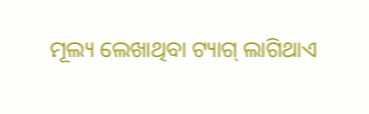ମୂଲ୍ୟ ଲେଖାଥିବା ଟ୍ୟାଗ୍‌ ଲାଗିଥାଏ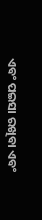ଏବଂ ପଇସା ରଖିବା ଏବଂ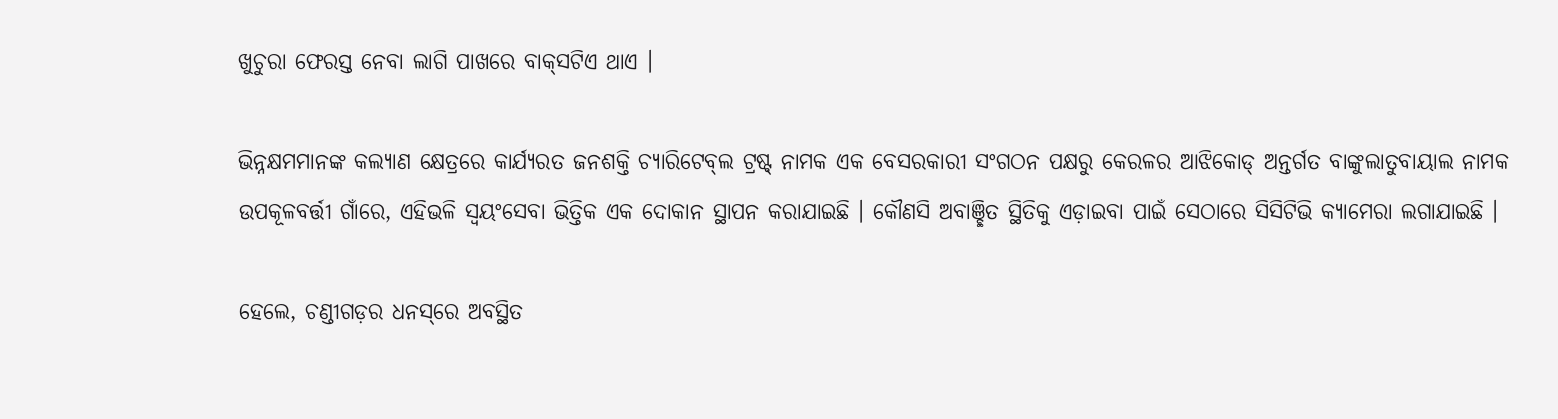ଖୁଚୁରା ଫେରସ୍ତ ନେବା ଲାଗି ପାଖରେ ବାକ୍‌ସଟିଏ ଥାଏ ।

ଭିନ୍ନକ୍ଷମମାନଙ୍କ କଲ୍ୟାଣ କ୍ଷେତ୍ରରେ କାର୍ଯ୍ୟରତ ଜନଶକ୍ତି ଚ୍ୟାରିଟେବ୍‌ଲ ଟ୍ରଷ୍ଟ୍‌ ନାମକ ଏକ ବେସରକାରୀ ସଂଗଠନ ପକ୍ଷରୁ କେରଳର ଆଝିକୋଡ୍‌ ଅନ୍ତର୍ଗତ ବାଙ୍କୁଲାତୁବାୟାଲ ନାମକ ଉପକୂଳବର୍ତ୍ତୀ ଗାଁରେ, ଏହିଭଳି ସ୍ବୟଂସେବା ଭିତ୍ତିକ ଏକ ଦୋକାନ ସ୍ଥାପନ କରାଯାଇଛି । କୌଣସି ଅବାଞ୍ଛିତ ସ୍ଥିତିକୁ ଏଡ଼ାଇବା ପାଇଁ ସେଠାରେ ସିସିଟିଭି କ୍ୟାମେରା ଲଗାଯାଇଛି ।

ହେଲେ, ଚଣ୍ଡୀଗଡ଼ର ଧନସ୍‌ରେ ଅବସ୍ଥିତ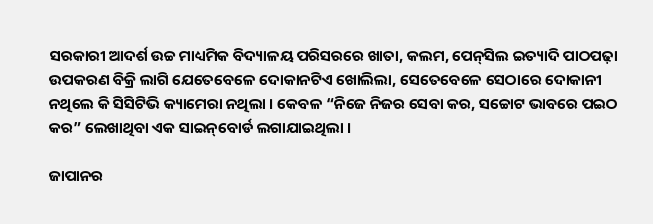ସରକାରୀ ଆଦର୍ଶ ଉଚ୍ଚ ମାଧ୍ୟମିକ ବିଦ୍ୟାଳୟ ପରିସରରେ ଖାତା, କଲମ, ପେନ୍‌ସିଲ ଇତ୍ୟାଦି ପାଠପଢ଼ା ଉପକରଣ ବିକ୍ରି ଲାଗି ଯେତେବେଳେ ଦୋକାନଟିଏ ଖୋଲିଲା, ସେତେବେଳେ ସେଠାରେ ଦୋକାନୀ ନଥିଲେ କି ସିସିଟିଭି କ୍ୟାମେରା ନଥିଲା । କେବଳ “ନିଜେ ନିଜର ସେବା କର, ସଚ୍ଚୋଟ ଭାବରେ ପଇଠ କର” ଲେଖାଥିବା ଏକ ସାଇନ୍‌ବୋର୍ଡ ଲଗାଯାଇଥିଲା ।

ଜାପାନର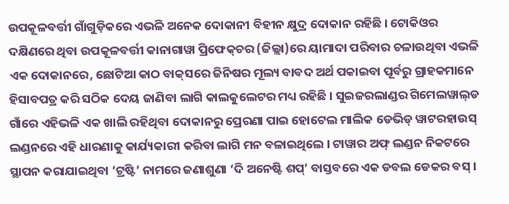ଉପକୂଳବର୍ତ୍ତୀ ଗାଁଗୁଡ଼ିକରେ ଏଭଳି ଅନେକ ଦୋକାନୀ ବିହୀନ କ୍ଷୁଦ୍ର ଦୋକାନ ରହିଛି । ଟୋକିଓର ଦକ୍ଷିଣରେ ଥିବା ଉପକୂଳବର୍ତ୍ତୀ କାନାଗାୱା ପ୍ରିଫେକ୍‌ଚର (ଜିଲ୍ଲା)ରେ ୟାମାଦା ପରିବାର ଚଳାଉଥିବା ଏଭଳି ଏକ ଦୋକାନରେ, ଛୋଟିଆ କାଠ ବାକ୍‌ସରେ ଜିନିଷର ମୂଲ୍ୟ ବାବଦ ଅର୍ଥ ପକାଇବା ପୂର୍ବରୁ ଗ୍ରାହକମାନେ ହିସାବପତ୍ର କରି ସଠିକ ଦେୟ ଜାଣିବା ଲାଗି କାଲକୁଲେଟର ମଧ୍ୟ ରହିଛି । ସୁଇଜରଲାଣ୍ଡର ଗିମେଲୱାଲ୍‌ଡ ଗାଁରେ ଏହିଭଳି ଏକ ଖାଲି ରହିଥିବା ଦୋକାନରୁ ପ୍ରେରଣା ପାଇ ହୋଟେଲ ମାଲିକ ଡେଭିଡ୍‌ ୱାଟରହାଉସ୍‌ ଲଣ୍ଡନରେ ଏହି ଧାରଣାକୁ କାର୍ଯ୍ୟକାରୀ କରିବା ଲାଗି ମନ ବଳାଇଥିଲେ । ଟାୱାର ଅଫ୍‌ ଲଣ୍ଡନ ନିକଟରେ ସ୍ଥାପନ କରାଯାଇଥିବା ‘ଟ୍ରଷ୍ଟି’ ନାମରେ ଜଣାଶୁଣା ‘ଦି ଅନେଷ୍ଟି ଶପ୍‌’ ବାସ୍ତବରେ ଏକ ଡବଲ ଡେକର ବସ୍‌ ।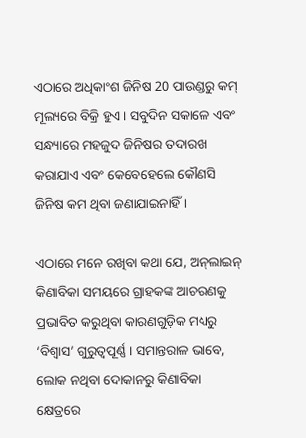ଏଠାରେ ଅଧିକାଂଶ ଜିନିଷ 20 ପାଉଣ୍ଡରୁ କମ୍‌ ମୂଲ୍ୟରେ ବିକ୍ରି ହୁଏ । ସବୁଦିନ ସକାଳେ ଏବଂ ସନ୍ଧ୍ୟାରେ ମହଜୁଦ ଜିନିଷର ତଦାରଖ କରାଯାଏ ଏବଂ କେବେହେଲେ କୌଣସି ଜିନିଷ କମ ଥିବା ଜଣାଯାଇନାହିଁ ।

ଏଠାରେ ମନେ ରଖିବା କଥା ଯେ, ଅନ୍‌ଲାଇନ୍‌ କିଣାବିକା ସମୟରେ ଗ୍ରାହକଙ୍କ ଆଚରଣକୁ ପ୍ରଭାବିତ କରୁଥିବା କାରଣଗୁଡ଼ିକ ମଧ୍ୟରୁ ‘ବିଶ୍ବାସ’ ଗୁରୁତ୍ବପୂର୍ଣ୍ଣ । ସମାନ୍ତରାଳ ଭାବେ, ଲୋକ ନଥିବା ଦୋକାନରୁ କିଣାବିକା କ୍ଷେତ୍ରରେ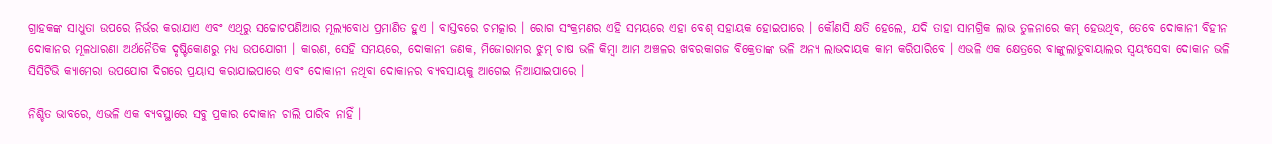ଗ୍ରାହକଙ୍କ ସାଧୁତା ଉପରେ ନିର୍ଭର କରାଯାଏ ଏବଂ ଏଥିରୁ ସଚ୍ଚୋଟପଣିଆର ମୂଲ୍ୟବୋଧ ପ୍ରମାଣିତ ହୁଏ । ବାସ୍ତବରେ ଚମତ୍କାର । ରୋଗ ସଂକ୍ରମଣର ଏହି ସମୟରେ ଏହା ବେଶ୍‌ ସହାୟକ ହୋଇପାରେ । କୌଣସି କ୍ଷତି ହେଲେ, ଯଦି ତାହା ସାମଗ୍ରିକ ଲାଭ ତୁଳନାରେ କମ୍‌ ହେଉଥିବ, ତେବେ ଦୋକାନୀ ବିହୀନ ଦୋକାନର ମୂଳଧାରଣା ଅର୍ଥନୈତିକ ଦୃଷ୍ଟିକୋଣରୁ ମଧ୍ୟ ଉପଯୋଗୀ । କାରଣ, ସେହି ସମୟରେ, ଦୋକାନୀ ଜଣକ, ମିଜୋରାମର ଝୁମ୍‌ ଚାଷ ଭଳି କିମ୍ବା ଆମ ଅଞ୍ଚଳର ଖବରକାଗଜ ବିକ୍ରେତାଙ୍କ ଭଳି ଅନ୍ୟ ଲାଭଦାୟକ କାମ କରିପାରିବେ । ଏଭଳି ଏକ କ୍ଷେତ୍ରରେ ବାଙ୍କୁଲାତୁବାୟାଲର ସ୍ବୟଂସେବା ଦୋକାନ ଭଳି ସିସିଟିଭି କ୍ୟାମେରା ଉପଯୋଗ ଦିଗରେ ପ୍ରୟାସ କରାଯାଇପାରେ ଏବଂ ଦୋକାନୀ ନଥିବା ଦୋକାନର ବ୍ୟବସାୟକୁ ଆଗେଇ ନିଆଯାଇପାରେ ।

ନିଶ୍ଚିତ ଭାବରେ, ଏଭଳି ଏକ ବ୍ୟବସ୍ଥାରେ ସବୁ ପ୍ରକାର ଦୋକାନ ଚାଲି ପାରିବ ନାହିଁ ।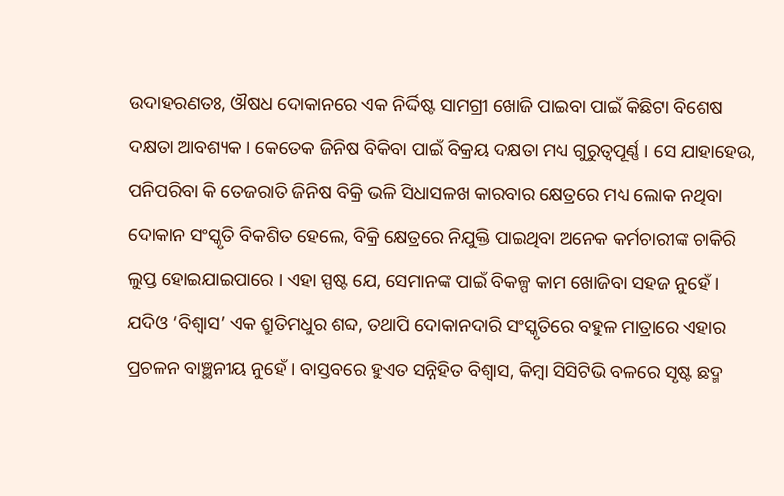ଉଦାହରଣତଃ, ଔଷଧ ଦୋକାନରେ ଏକ ନିର୍ଦ୍ଦିଷ୍ଟ ସାମଗ୍ରୀ ଖୋଜି ପାଇବା ପାଇଁ କିଛିଟା ବିଶେଷ ଦକ୍ଷତା ଆବଶ୍ୟକ । କେତେକ ଜିନିଷ ବିକିବା ପାଇଁ ବିକ୍ରୟ ଦକ୍ଷତା ମଧ୍ୟ ଗୁରୁତ୍ବପୂର୍ଣ୍ଣ । ସେ ଯାହାହେଉ, ପନିପରିବା କି ତେଜରାତି ଜିନିଷ ବିକ୍ରି ଭଳି ସିଧାସଳଖ କାରବାର କ୍ଷେତ୍ରରେ ମଧ୍ୟ ଲୋକ ନଥିବା ଦୋକାନ ସଂସ୍କୃତି ବିକଶିତ ହେଲେ, ବିକ୍ରି କ୍ଷେତ୍ରରେ ନିଯୁକ୍ତି ପାଇଥିବା ଅନେକ କର୍ମଚାରୀଙ୍କ ଚାକିରି ଲୁପ୍ତ ହୋଇଯାଇପାରେ । ଏହା ସ୍ପଷ୍ଟ ଯେ, ସେମାନଙ୍କ ପାଇଁ ବିକଳ୍ପ କାମ ଖୋଜିବା ସହଜ ନୁହେଁ । ଯଦିଓ ‘ବିଶ୍ବାସ’ ଏକ ଶ୍ରୁତିମଧୁର ଶବ୍ଦ, ତଥାପି ଦୋକାନଦାରି ସଂସ୍କୃତିରେ ବହୁଳ ମାତ୍ରାରେ ଏହାର ପ୍ରଚଳନ ବାଞ୍ଛନୀୟ ନୁହେଁ । ବାସ୍ତବରେ ହୁଏତ ସନ୍ନିହିତ ବିଶ୍ବାସ, କିମ୍ବା ସିସିଟିଭି ବଳରେ ସୃଷ୍ଟ ଛଦ୍ମ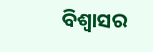ବିଶ୍ବାସର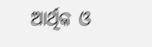ଆର୍ଥିକ ଓ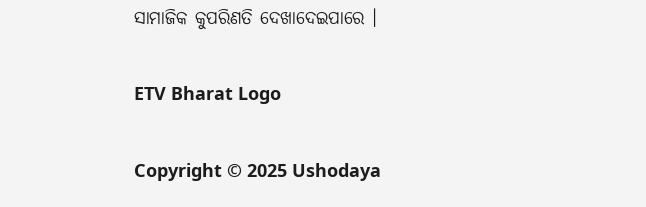ସାମାଜିକ କୁପରିଣତି ଦେଖାଦେଇପାରେ ।

ETV Bharat Logo

Copyright © 2025 Ushodaya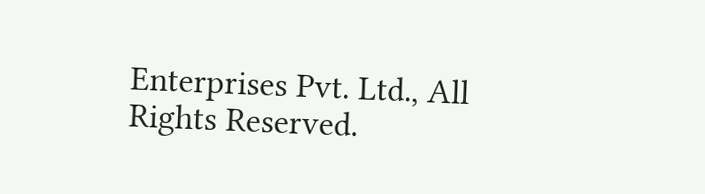Enterprises Pvt. Ltd., All Rights Reserved.